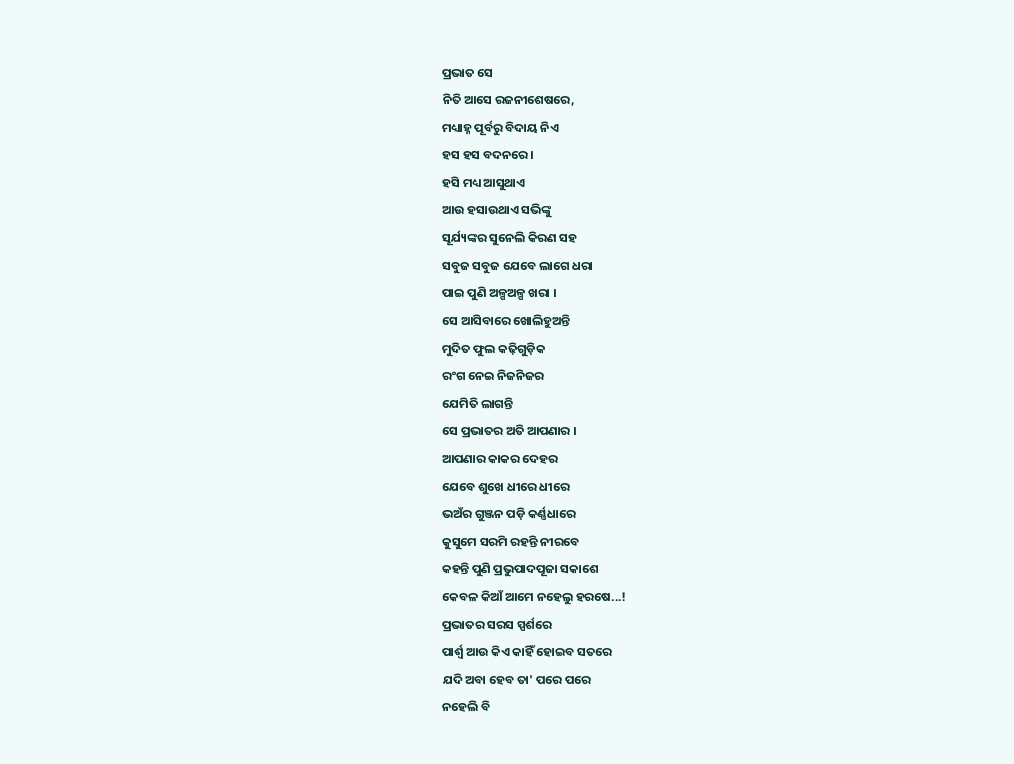ପ୍ରଭାତ ସେ
ନିତି ଆସେ ରଜନୀଶେଷରେ,
ମଧ୍ୟାହ୍ନ ପୂର୍ବରୁ ବିଦାୟ ନିଏ
ହସ ହସ ବଦନରେ ।
ହସି ମଧ୍ୟ ଆସୁଥାଏ
ଆଉ ହସାଉଥାଏ ସଭିଙ୍କୁ
ସୂର୍ଯ୍ୟଙ୍କର ସୁନେଲି କିରଣ ସହ
ସବୁଜ ସବୁଜ ଯେବେ ଲାଗେ ଧରା
ପାଇ ପୁଣି ଅଳ୍ପଅଳ୍ପ ଖରା ।
ସେ ଆସିବାରେ ଖୋଲିହୁଅନ୍ତି
ମୁଦିତ ଫୁଲ କଢ଼ିଗୁଡ଼ିକ
ରଂଗ ନେଇ ନିଜନିଜର
ଯେମିତି ଲାଗନ୍ତି
ସେ ପ୍ରଭାତର ଅତି ଆପଣାର ।
ଆପଣାର କାକର ଦେହର
ଯେବେ ଶୁଖେ ଧୀରେ ଧୀରେ
ଭଅଁର ଗୁଞ୍ଜନ ପଡ଼ି କର୍ଣ୍ଣଧାରେ
କୁସୁମେ ସରମି ରହନ୍ତି ନୀରବେ
କହନ୍ତି ପୁଣି ପ୍ରଭୁପାଦପୂଜା ସକାଶେ
କେବଳ କିଆଁ ଆମେ ନହେଲୁ ହରଷେ...!
ପ୍ରଭାତର ସରସ ସ୍ପର୍ଶରେ
ପାର୍ଶ୍ୱ ଆଉ କିଏ କାହିଁ ହୋଇବ ସତରେ
ଯଦି ଅବା ହେବ ତା' ପରେ ପରେ
ନହେଲି ବି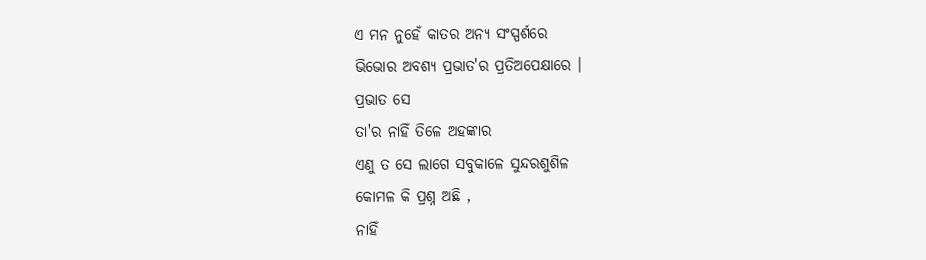ଏ ମନ ନୁହେଁ କାତର ଅନ୍ୟ ସଂସ୍ପର୍ଶରେ
ଭିଭୋର ଅବଶ୍ୟ ପ୍ରଭାତ'ର ପ୍ରତିଅପେକ୍ଷାରେ ।
ପ୍ରଭାତ ସେ
ତା'ର ନାହିଁ ତିଳେ ଅହଙ୍କାର
ଏଣୁ ତ ସେ ଲାଗେ ସବୁକାଳେ ସୁନ୍ଦରଶୁଶିଳ
କୋମଳ କି ପ୍ରଶ୍ନ ଅଛି ,
ନାହିଁ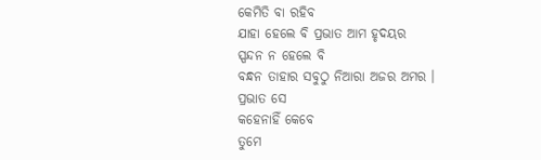କେମିତି ବା ରହିବ
ଯାହା ହେଲେ ବି ପ୍ରଭାତ ଆମ ହୃଦୟର
ସ୍ପନ୍ଦନ ନ ହେଲେ ବି
ବନ୍ଧନ ତାହାର ସବୁଠୁ ନିଆରା ଅଜର ଅମର ।
ପ୍ରଭାତ ସେ
କହେନାହିଁ କେବେ
ତୁମେ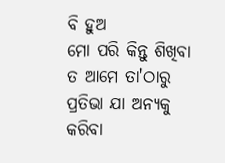ବି ହୁଅ
ମୋ ପରି କିନ୍ତୁ ଶିଖିବା ତ ଆମେ ତା'ଠାରୁ
ପ୍ରତିଭା ଯା ଅନ୍ୟକୁ କରିବା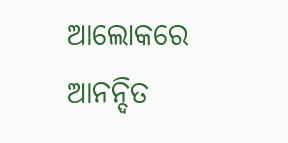ଆଲୋକରେ
ଆନନ୍ଦିତ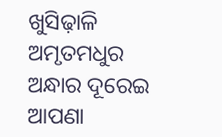ଖୁସିଢ଼ାଳି ଅମୃତମଧୁର
ଅନ୍ଧାର ଦୂରେଇ ଆପଣା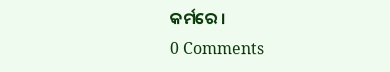କର୍ମରେ ।
0 Comments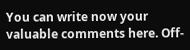You can write now your valuable comments here. Off-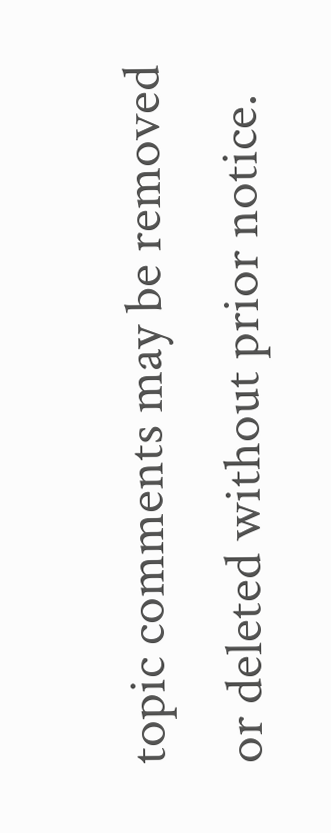topic comments may be removed or deleted without prior notice.